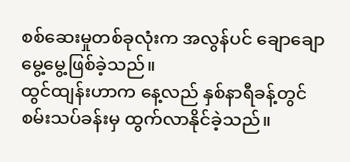စစ်ဆေးမှုတစ်ခုလုံးက အလွန်ပင် ချောချောမွေ့မွေ့ဖြစ်ခဲ့သည်။
ထွင်ထျန်းဟာက နေ့လည် နှစ်နာရီခန့်တွင် စမ်းသပ်ခန်းမှ ထွက်လာနိုင်ခဲ့သည်။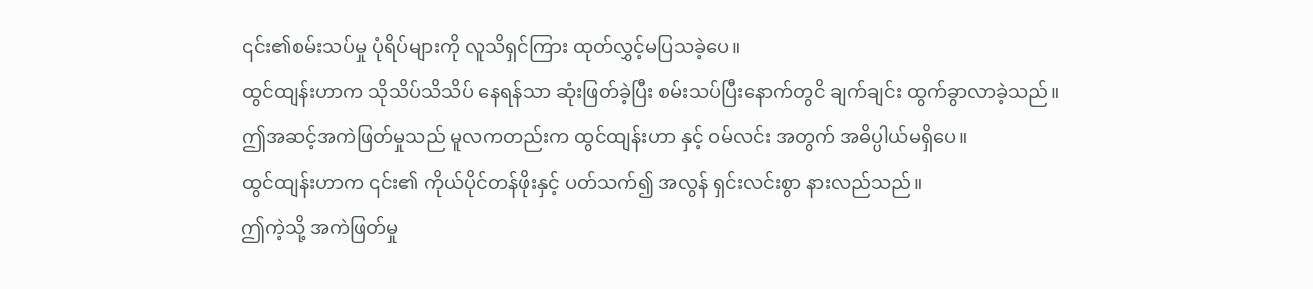၎င်း၏စမ်းသပ်မှု ပုံရိပ်များကို လူသိရှင်ကြား ထုတ်လွှင့်မပြသခဲ့ပေ။
ထွင်ထျန်းဟာက သိုသိပ်သိသိပ် နေရန်သာ ဆုံးဖြတ်ခဲ့ပြီး စမ်းသပ်ပြီးနောက်တွငိ ချက်ချင်း ထွက်ခွာလာခဲ့သည်။
ဤအဆင့်အကဲဖြတ်မှုသည် မူလကတည်းက ထွင်ထျန်းဟာ နှင့် ဝမ်လင်း အတွက် အဓိပ္ပါယ်မရှိပေ။
ထွင်ထျန်းဟာက ၎င်း၏ ကိုယ်ပိုင်တန်ဖိုးနှင့် ပတ်သက်၍ အလွန် ရှင်းလင်းစွာ နားလည်သည်။
ဤကဲ့သို့ အကဲဖြတ်မှု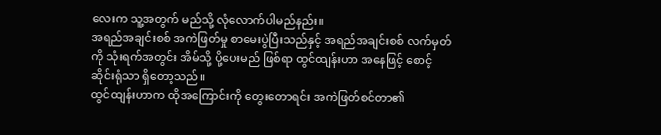လေးက သူ့အတွက် မည်သို့ လုံလောက်ပါမည်နည်း။
အရည်အချင်းစစ် အကဲဖြတ်မှု စာမေးပွဲပြီးသည်နှင့် အရည်အချင်းစစ် လက်မှတ်ကို သုံးရက်အတွင်း အိမ်သို့ ပို့ပေးမည် ဖြစ်ရာ ထွင်ထျန်းဟာ အနေဖြင့် စောင့်ဆိုင်းရုံသာ ရှိတော့သည်။
ထွင်ထျန်းဟာက ထိုအကြောင်းကို တွေးတောရင်း အကဲဖြတ်စင်တာ၏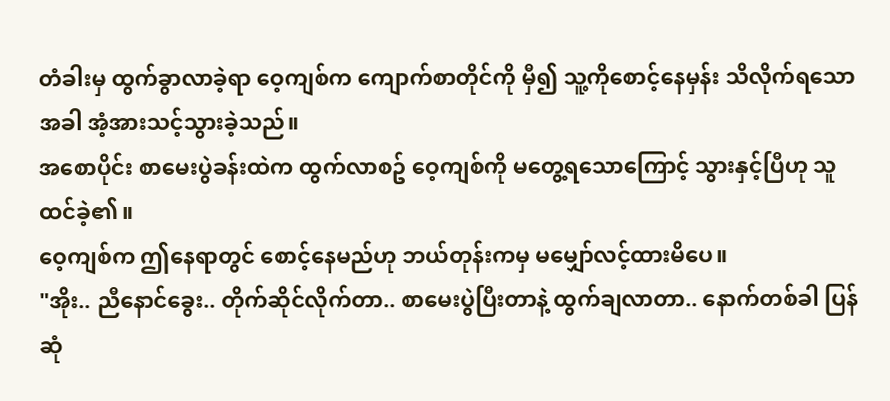တံခါးမှ ထွက်ခွာလာခဲ့ရာ ဝေ့ကျစ်က ကျောက်စာတိုင်ကို မှီ၍ သူ့ကိုစောင့်နေမှန်း သိလိုက်ရသောအခါ အံ့အားသင့်သွားခဲ့သည်။
အစောပိုင်း စာမေးပွဲခန်းထဲက ထွက်လာစဥ် ဝေ့ကျစ်ကို မတွေ့ရသောကြောင့် သွားနှင့်ပြီဟု သူထင်ခဲ့၏။
ဝေ့ကျစ်က ဤနေရာတွင် စောင့်နေမည်ဟု ဘယ်တုန်းကမှ မမျှော်လင့်ထားမိပေ။
"အိုး.. ညီနောင်ခွေး.. တိုက်ဆိုင်လိုက်တာ.. စာမေးပွဲပြီးတာနဲ့ ထွက်ချလာတာ.. နောက်တစ်ခါ ပြန်ဆုံ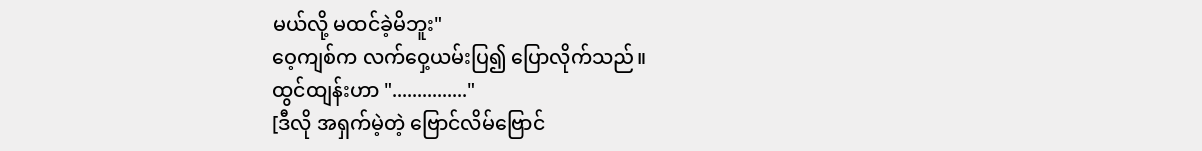မယ်လို့ မထင်ခဲ့မိဘူး"
ဝေ့ကျစ်က လက်ဝှေ့ယမ်းပြ၍ ပြောလိုက်သည်။
ထွင်ထျန်းဟာ "..............."
[ဒီလို အရှက်မဲ့တဲ့ ဗြောင်လိမ်ဗြောင်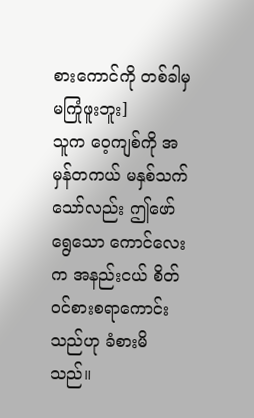စားကောင်ကို တစ်ခါမှ မကြုံဖူးဘူး]
သူက ဝေ့ကျစ်ကို အမှန်တကယ် မနှစ်သက်သော်လည်း ဤဖော်ရွေသော ကောင်လေးက အနည်းငယ် စိတ်ဝင်စားစရာကောင်းသည်ဟု ခံစားမိသည်။